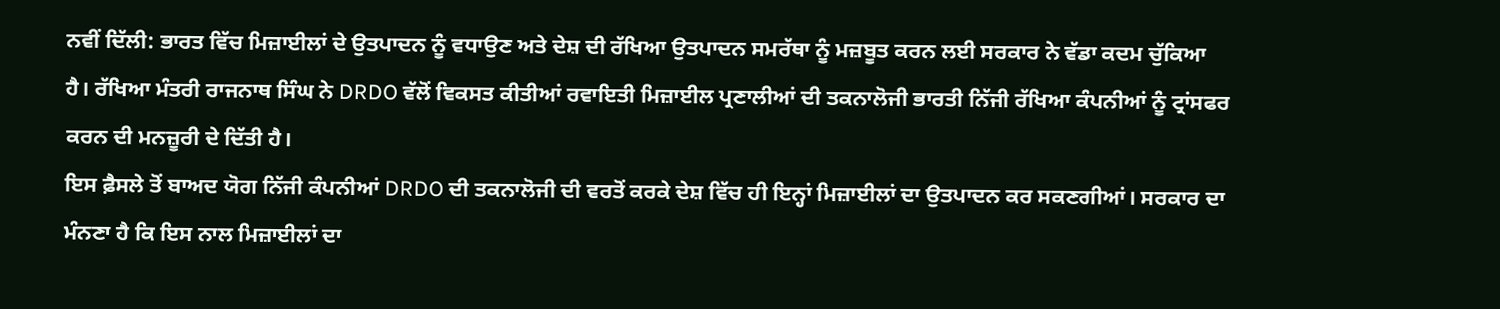ਨਵੀਂ ਦਿੱਲੀ: ਭਾਰਤ ਵਿੱਚ ਮਿਜ਼ਾਈਲਾਂ ਦੇ ਉਤਪਾਦਨ ਨੂੰ ਵਧਾਉਣ ਅਤੇ ਦੇਸ਼ ਦੀ ਰੱਖਿਆ ਉਤਪਾਦਨ ਸਮਰੱਥਾ ਨੂੰ ਮਜ਼ਬੂਤ ਕਰਨ ਲਈ ਸਰਕਾਰ ਨੇ ਵੱਡਾ ਕਦਮ ਚੁੱਕਿਆ ਹੈ। ਰੱਖਿਆ ਮੰਤਰੀ ਰਾਜਨਾਥ ਸਿੰਘ ਨੇ DRDO ਵੱਲੋਂ ਵਿਕਸਤ ਕੀਤੀਆਂ ਰਵਾਇਤੀ ਮਿਜ਼ਾਈਲ ਪ੍ਰਣਾਲੀਆਂ ਦੀ ਤਕਨਾਲੋਜੀ ਭਾਰਤੀ ਨਿੱਜੀ ਰੱਖਿਆ ਕੰਪਨੀਆਂ ਨੂੰ ਟ੍ਰਾਂਸਫਰ ਕਰਨ ਦੀ ਮਨਜ਼ੂਰੀ ਦੇ ਦਿੱਤੀ ਹੈ।
ਇਸ ਫ਼ੈਸਲੇ ਤੋਂ ਬਾਅਦ ਯੋਗ ਨਿੱਜੀ ਕੰਪਨੀਆਂ DRDO ਦੀ ਤਕਨਾਲੋਜੀ ਦੀ ਵਰਤੋਂ ਕਰਕੇ ਦੇਸ਼ ਵਿੱਚ ਹੀ ਇਨ੍ਹਾਂ ਮਿਜ਼ਾਈਲਾਂ ਦਾ ਉਤਪਾਦਨ ਕਰ ਸਕਣਗੀਆਂ। ਸਰਕਾਰ ਦਾ ਮੰਨਣਾ ਹੈ ਕਿ ਇਸ ਨਾਲ ਮਿਜ਼ਾਈਲਾਂ ਦਾ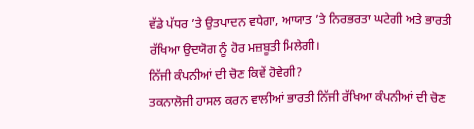ਵੱਡੇ ਪੱਧਰ ’ਤੇ ਉਤਪਾਦਨ ਵਧੇਗਾ, ਆਯਾਤ ’ਤੇ ਨਿਰਭਰਤਾ ਘਟੇਗੀ ਅਤੇ ਭਾਰਤੀ ਰੱਖਿਆ ਉਦਯੋਗ ਨੂੰ ਹੋਰ ਮਜ਼ਬੂਤੀ ਮਿਲੇਗੀ।
ਨਿੱਜੀ ਕੰਪਨੀਆਂ ਦੀ ਚੋਣ ਕਿਵੇਂ ਹੋਵੇਗੀ?
ਤਕਨਾਲੋਜੀ ਹਾਸਲ ਕਰਨ ਵਾਲੀਆਂ ਭਾਰਤੀ ਨਿੱਜੀ ਰੱਖਿਆ ਕੰਪਨੀਆਂ ਦੀ ਚੋਣ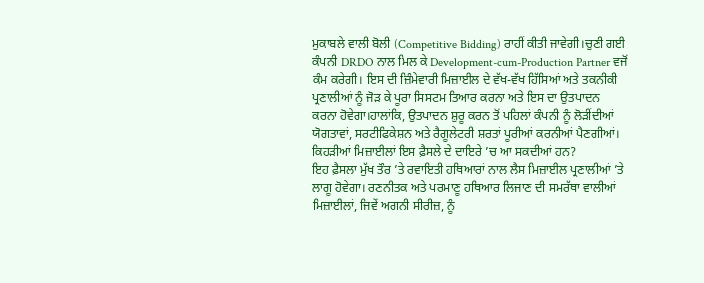ਮੁਕਾਬਲੇ ਵਾਲੀ ਬੋਲੀ (Competitive Bidding) ਰਾਹੀਂ ਕੀਤੀ ਜਾਵੇਗੀ।ਚੁਣੀ ਗਈ ਕੰਪਨੀ DRDO ਨਾਲ ਮਿਲ ਕੇ Development-cum-Production Partner ਵਜੋਂ ਕੰਮ ਕਰੇਗੀ। ਇਸ ਦੀ ਜ਼ਿੰਮੇਵਾਰੀ ਮਿਜ਼ਾਈਲ ਦੇ ਵੱਖ-ਵੱਖ ਹਿੱਸਿਆਂ ਅਤੇ ਤਕਨੀਕੀ ਪ੍ਰਣਾਲੀਆਂ ਨੂੰ ਜੋੜ ਕੇ ਪੂਰਾ ਸਿਸਟਮ ਤਿਆਰ ਕਰਨਾ ਅਤੇ ਇਸ ਦਾ ਉਤਪਾਦਨ ਕਰਨਾ ਹੋਵੇਗਾ।ਹਾਲਾਂਕਿ, ਉਤਪਾਦਨ ਸ਼ੁਰੂ ਕਰਨ ਤੋਂ ਪਹਿਲਾਂ ਕੰਪਨੀ ਨੂੰ ਲੋੜੀਂਦੀਆਂ ਯੋਗਤਾਵਾਂ, ਸਰਟੀਫਿਕੇਸ਼ਨ ਅਤੇ ਰੈਗੂਲੇਟਰੀ ਸ਼ਰਤਾਂ ਪੂਰੀਆਂ ਕਰਨੀਆਂ ਪੈਣਗੀਆਂ।
ਕਿਹੜੀਆਂ ਮਿਜ਼ਾਈਲਾਂ ਇਸ ਫ਼ੈਸਲੇ ਦੇ ਦਾਇਰੇ ’ਚ ਆ ਸਕਦੀਆਂ ਹਨ?
ਇਹ ਫ਼ੈਸਲਾ ਮੁੱਖ ਤੌਰ ’ਤੇ ਰਵਾਇਤੀ ਹਥਿਆਰਾਂ ਨਾਲ ਲੈਸ ਮਿਜ਼ਾਈਲ ਪ੍ਰਣਾਲੀਆਂ ’ਤੇ ਲਾਗੂ ਹੋਵੇਗਾ। ਰਣਨੀਤਕ ਅਤੇ ਪਰਮਾਣੂ ਹਥਿਆਰ ਲਿਜਾਣ ਦੀ ਸਮਰੱਥਾ ਵਾਲੀਆਂ ਮਿਜ਼ਾਈਲਾਂ, ਜਿਵੇਂ ਅਗਨੀ ਸੀਰੀਜ਼, ਨੂੰ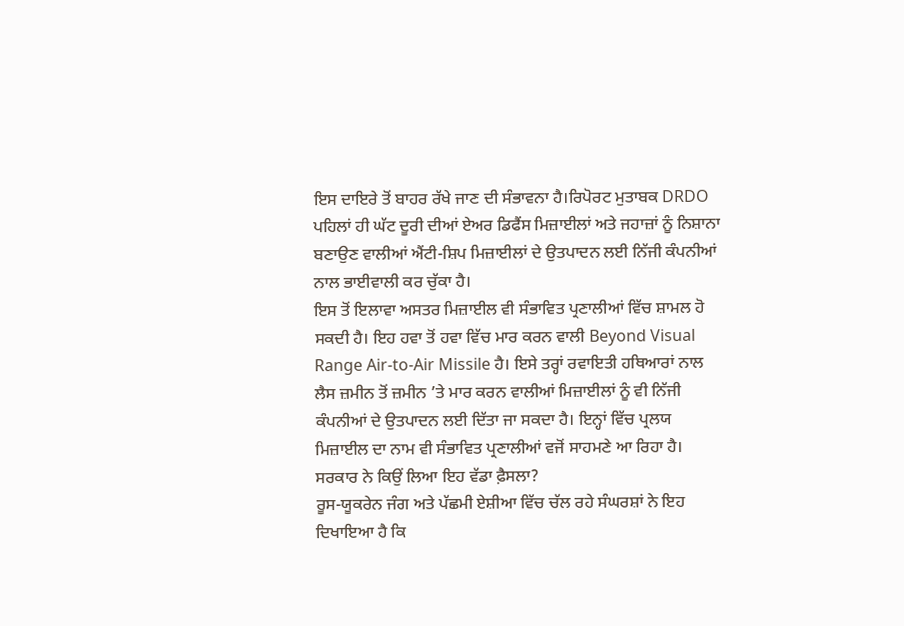ਇਸ ਦਾਇਰੇ ਤੋਂ ਬਾਹਰ ਰੱਖੇ ਜਾਣ ਦੀ ਸੰਭਾਵਨਾ ਹੈ।ਰਿਪੋਰਟ ਮੁਤਾਬਕ DRDO ਪਹਿਲਾਂ ਹੀ ਘੱਟ ਦੂਰੀ ਦੀਆਂ ਏਅਰ ਡਿਫੈਂਸ ਮਿਜ਼ਾਈਲਾਂ ਅਤੇ ਜਹਾਜ਼ਾਂ ਨੂੰ ਨਿਸ਼ਾਨਾ ਬਣਾਉਣ ਵਾਲੀਆਂ ਐਂਟੀ-ਸ਼ਿਪ ਮਿਜ਼ਾਈਲਾਂ ਦੇ ਉਤਪਾਦਨ ਲਈ ਨਿੱਜੀ ਕੰਪਨੀਆਂ ਨਾਲ ਭਾਈਵਾਲੀ ਕਰ ਚੁੱਕਾ ਹੈ।
ਇਸ ਤੋਂ ਇਲਾਵਾ ਅਸਤਰ ਮਿਜ਼ਾਈਲ ਵੀ ਸੰਭਾਵਿਤ ਪ੍ਰਣਾਲੀਆਂ ਵਿੱਚ ਸ਼ਾਮਲ ਹੋ ਸਕਦੀ ਹੈ। ਇਹ ਹਵਾ ਤੋਂ ਹਵਾ ਵਿੱਚ ਮਾਰ ਕਰਨ ਵਾਲੀ Beyond Visual Range Air-to-Air Missile ਹੈ। ਇਸੇ ਤਰ੍ਹਾਂ ਰਵਾਇਤੀ ਹਥਿਆਰਾਂ ਨਾਲ ਲੈਸ ਜ਼ਮੀਨ ਤੋਂ ਜ਼ਮੀਨ ’ਤੇ ਮਾਰ ਕਰਨ ਵਾਲੀਆਂ ਮਿਜ਼ਾਈਲਾਂ ਨੂੰ ਵੀ ਨਿੱਜੀ ਕੰਪਨੀਆਂ ਦੇ ਉਤਪਾਦਨ ਲਈ ਦਿੱਤਾ ਜਾ ਸਕਦਾ ਹੈ। ਇਨ੍ਹਾਂ ਵਿੱਚ ਪ੍ਰਲਯ ਮਿਜ਼ਾਈਲ ਦਾ ਨਾਮ ਵੀ ਸੰਭਾਵਿਤ ਪ੍ਰਣਾਲੀਆਂ ਵਜੋਂ ਸਾਹਮਣੇ ਆ ਰਿਹਾ ਹੈ।
ਸਰਕਾਰ ਨੇ ਕਿਉਂ ਲਿਆ ਇਹ ਵੱਡਾ ਫ਼ੈਸਲਾ?
ਰੂਸ-ਯੂਕਰੇਨ ਜੰਗ ਅਤੇ ਪੱਛਮੀ ਏਸ਼ੀਆ ਵਿੱਚ ਚੱਲ ਰਹੇ ਸੰਘਰਸ਼ਾਂ ਨੇ ਇਹ ਦਿਖਾਇਆ ਹੈ ਕਿ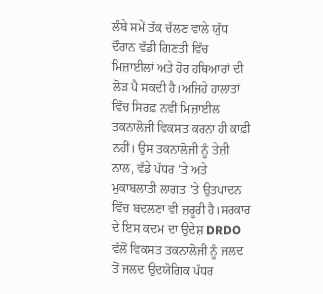ਲੰਬੇ ਸਮੇਂ ਤੱਕ ਚੱਲਣ ਵਾਲੇ ਯੁੱਧ ਦੌਰਾਨ ਵੱਡੀ ਗਿਣਤੀ ਵਿੱਚ ਮਿਜ਼ਾਈਲਾਂ ਅਤੇ ਹੋਰ ਹਥਿਆਰਾਂ ਦੀ ਲੋੜ ਪੈ ਸਕਦੀ ਹੈ।ਅਜਿਹੇ ਹਾਲਾਤਾਂ ਵਿੱਚ ਸਿਰਫ਼ ਨਵੀਂ ਮਿਜ਼ਾਈਲ ਤਕਨਾਲੋਜੀ ਵਿਕਸਤ ਕਰਨਾ ਹੀ ਕਾਫ਼ੀ ਨਹੀਂ। ਉਸ ਤਕਨਾਲੋਜੀ ਨੂੰ ਤੇਜ਼ੀ ਨਾਲ, ਵੱਡੇ ਪੱਧਰ ’ਤੇ ਅਤੇ ਮੁਕਾਬਲਾਤੀ ਲਾਗਤ ’ਤੇ ਉਤਪਾਦਨ ਵਿੱਚ ਬਦਲਣਾ ਵੀ ਜ਼ਰੂਰੀ ਹੈ।ਸਰਕਾਰ ਦੇ ਇਸ ਕਦਮ ਦਾ ਉਦੇਸ਼ DRDO ਵੱਲੋਂ ਵਿਕਸਤ ਤਕਨਾਲੋਜੀ ਨੂੰ ਜਲਦ ਤੋਂ ਜਲਦ ਉਦਯੋਗਿਕ ਪੱਧਰ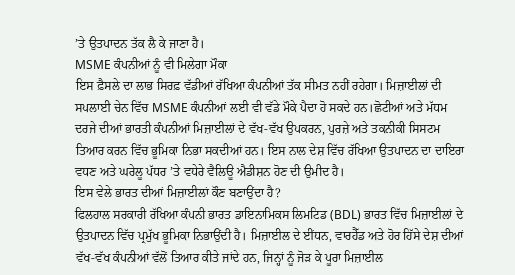’ਤੇ ਉਤਪਾਦਨ ਤੱਕ ਲੈ ਕੇ ਜਾਣਾ ਹੈ।
MSME ਕੰਪਨੀਆਂ ਨੂੰ ਵੀ ਮਿਲੇਗਾ ਮੌਕਾ
ਇਸ ਫ਼ੈਸਲੇ ਦਾ ਲਾਭ ਸਿਰਫ਼ ਵੱਡੀਆਂ ਰੱਖਿਆ ਕੰਪਨੀਆਂ ਤੱਕ ਸੀਮਤ ਨਹੀਂ ਰਹੇਗਾ। ਮਿਜ਼ਾਈਲਾਂ ਦੀ ਸਪਲਾਈ ਚੇਨ ਵਿੱਚ MSME ਕੰਪਨੀਆਂ ਲਈ ਵੀ ਵੱਡੇ ਮੌਕੇ ਪੈਦਾ ਹੋ ਸਕਦੇ ਹਨ।ਛੋਟੀਆਂ ਅਤੇ ਮੱਧਮ ਦਰਜੇ ਦੀਆਂ ਭਾਰਤੀ ਕੰਪਨੀਆਂ ਮਿਜ਼ਾਈਲਾਂ ਦੇ ਵੱਖ-ਵੱਖ ਉਪਕਰਨ, ਪੁਰਜ਼ੇ ਅਤੇ ਤਕਨੀਕੀ ਸਿਸਟਮ ਤਿਆਰ ਕਰਨ ਵਿੱਚ ਭੂਮਿਕਾ ਨਿਭਾ ਸਕਦੀਆਂ ਹਨ। ਇਸ ਨਾਲ ਦੇਸ਼ ਵਿੱਚ ਰੱਖਿਆ ਉਤਪਾਦਨ ਦਾ ਦਾਇਰਾ ਵਧਣ ਅਤੇ ਘਰੇਲੂ ਪੱਧਰ ’ਤੇ ਵਧੇਰੇ ਵੈਲਿਊ ਐਡੀਸ਼ਨ ਹੋਣ ਦੀ ਉਮੀਦ ਹੈ।
ਇਸ ਵੇਲੇ ਭਾਰਤ ਦੀਆਂ ਮਿਜ਼ਾਈਲਾਂ ਕੌਣ ਬਣਾਉਂਦਾ ਹੈ?
ਫਿਲਹਾਲ ਸਰਕਾਰੀ ਰੱਖਿਆ ਕੰਪਨੀ ਭਾਰਤ ਡਾਇਨਾਮਿਕਸ ਲਿਮਟਿਡ (BDL) ਭਾਰਤ ਵਿੱਚ ਮਿਜ਼ਾਈਲਾਂ ਦੇ ਉਤਪਾਦਨ ਵਿੱਚ ਪ੍ਰਮੁੱਖ ਭੂਮਿਕਾ ਨਿਭਾਉਂਦੀ ਹੈ। ਮਿਜ਼ਾਈਲ ਦੇ ਈਂਧਨ, ਵਾਰਹੈੱਡ ਅਤੇ ਹੋਰ ਹਿੱਸੇ ਦੇਸ਼ ਦੀਆਂ ਵੱਖ-ਵੱਖ ਕੰਪਨੀਆਂ ਵੱਲੋਂ ਤਿਆਰ ਕੀਤੇ ਜਾਂਦੇ ਹਨ, ਜਿਨ੍ਹਾਂ ਨੂੰ ਜੋੜ ਕੇ ਪੂਰਾ ਮਿਜ਼ਾਈਲ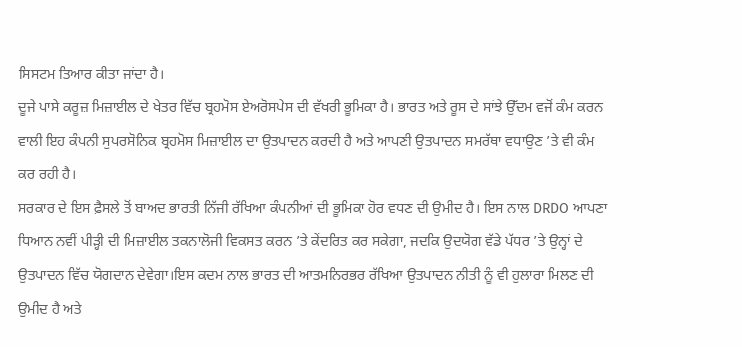ਸਿਸਟਮ ਤਿਆਰ ਕੀਤਾ ਜਾਂਦਾ ਹੈ।
ਦੂਜੇ ਪਾਸੇ ਕਰੂਜ਼ ਮਿਜ਼ਾਈਲ ਦੇ ਖੇਤਰ ਵਿੱਚ ਬ੍ਰਹਮੋਸ ਏਅਰੋਸਪੇਸ ਦੀ ਵੱਖਰੀ ਭੂਮਿਕਾ ਹੈ। ਭਾਰਤ ਅਤੇ ਰੂਸ ਦੇ ਸਾਂਝੇ ਉੱਦਮ ਵਜੋਂ ਕੰਮ ਕਰਨ ਵਾਲੀ ਇਹ ਕੰਪਨੀ ਸੁਪਰਸੋਨਿਕ ਬ੍ਰਹਮੋਸ ਮਿਜ਼ਾਈਲ ਦਾ ਉਤਪਾਦਨ ਕਰਦੀ ਹੈ ਅਤੇ ਆਪਣੀ ਉਤਪਾਦਨ ਸਮਰੱਥਾ ਵਧਾਉਣ ’ਤੇ ਵੀ ਕੰਮ ਕਰ ਰਹੀ ਹੈ।
ਸਰਕਾਰ ਦੇ ਇਸ ਫ਼ੈਸਲੇ ਤੋਂ ਬਾਅਦ ਭਾਰਤੀ ਨਿੱਜੀ ਰੱਖਿਆ ਕੰਪਨੀਆਂ ਦੀ ਭੂਮਿਕਾ ਹੋਰ ਵਧਣ ਦੀ ਉਮੀਦ ਹੈ। ਇਸ ਨਾਲ DRDO ਆਪਣਾ ਧਿਆਨ ਨਵੀਂ ਪੀੜ੍ਹੀ ਦੀ ਮਿਜ਼ਾਈਲ ਤਕਨਾਲੋਜੀ ਵਿਕਸਤ ਕਰਨ ’ਤੇ ਕੇਂਦਰਿਤ ਕਰ ਸਕੇਗਾ, ਜਦਕਿ ਉਦਯੋਗ ਵੱਡੇ ਪੱਧਰ ’ਤੇ ਉਨ੍ਹਾਂ ਦੇ ਉਤਪਾਦਨ ਵਿੱਚ ਯੋਗਦਾਨ ਦੇਵੇਗਾ।ਇਸ ਕਦਮ ਨਾਲ ਭਾਰਤ ਦੀ ਆਤਮਨਿਰਭਰ ਰੱਖਿਆ ਉਤਪਾਦਨ ਨੀਤੀ ਨੂੰ ਵੀ ਹੁਲਾਰਾ ਮਿਲਣ ਦੀ ਉਮੀਦ ਹੈ ਅਤੇ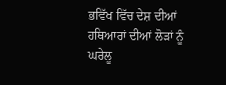ਭਵਿੱਖ ਵਿੱਚ ਦੇਸ਼ ਦੀਆਂ ਹਥਿਆਰਾਂ ਦੀਆਂ ਲੋੜਾਂ ਨੂੰ ਘਰੇਲੂ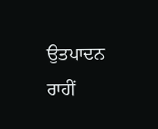ਉਤਪਾਦਨ ਰਾਹੀਂ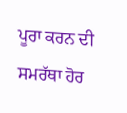ਪੂਰਾ ਕਰਨ ਦੀ ਸਮਰੱਥਾ ਹੋਰ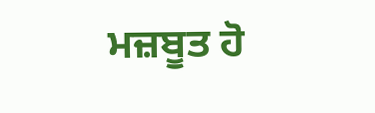ਮਜ਼ਬੂਤ ਹੋ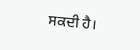ਸਕਦੀ ਹੈ।